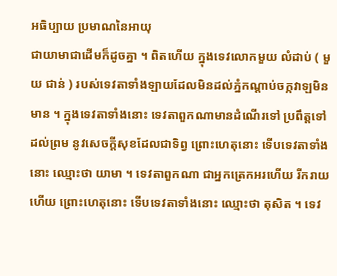អធិប្បាយ ប្រមាណនៃអាយុ
ជាយាមាជាដើមក៏ដូចគ្នា ។ ពិតហើយ ក្នុងទេវលោកមួយ លំដាប់ ( មួយ ជាន់ ) របស់ទេវតាទាំងឡាយដែលមិនដល់ភ្នំកណ្តាប់ចក្កវាឡមិនមាន ។ ក្នុងទេវតាទាំងនោះ ទេវតាពួកណាមានដំណើរទៅ ប្រពឹត្តទៅដល់ព្រម នូវសេចក្តីសុខដែលជាទិព្វ ព្រោះហេតុនោះ ទើបទេវតាទាំងនោះ ឈ្មោះថា យាមា ។ ទេវតាពួកណា ជាអ្នកត្រេកអរហើយ រីករាយហើយ ព្រោះហេតុនោះ ទើបទេវតាទាំងនោះ ឈ្មោះថា តុសិត ។ ទេវ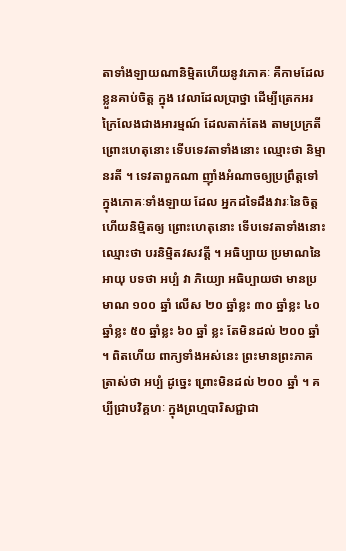តាទាំងឡាយណានិម្មិតហើយនូវភោគៈ គឺកាមដែលខ្លួនគាប់ចិត្ត ក្នុង វេលាដែលប្រាថ្នា ដើម្បីត្រេកអរក្រៃលែងជាងអារម្មណ៍ ដែលតាក់តែង តាមប្រក្រតី ព្រោះហេតុនោះ ទើបទេវតាទាំងនោះ ឈ្មោះថា និម្មានរតី ។ ទេវតាពួកណា ញ៉ាំងអំណាចឲ្យប្រព្រឹត្តទៅក្នុងភោគៈទាំងឡាយ ដែល អ្នកដទៃដឹងវារៈនៃចិត្តហើយនិម្មិតឲ្យ ព្រោះហេតុនោះ ទើបទេវតាទាំងនោះ ឈ្មោះថា បរនិម្មិតវសវត្តី ។ អធិប្បាយ ប្រមាណនៃអាយុ បទថា អប្បំ វា ភិយ្យោ អធិប្បាយថា មានប្រមាណ ១០០ ឆ្នាំ លើស ២០ ឆ្នាំខ្លះ ៣០ ឆ្នាំខ្លះ ៤០ ឆ្នាំខ្លះ ៥០ ឆ្នាំខ្លះ ៦០ ឆ្នាំ ខ្លះ តែមិនដល់ ២០០ ឆ្នាំ ។ ពិតហើយ ពាក្យទាំងអស់នេះ ព្រះមានព្រះភាគ ត្រាស់ថា អប្បំ ដូច្នេះ ព្រោះមិនដល់ ២០០ ឆ្នាំ ។ គប្បីជ្រាបវិគ្គហៈ ក្នុងព្រហ្មបារិសជ្ជាជា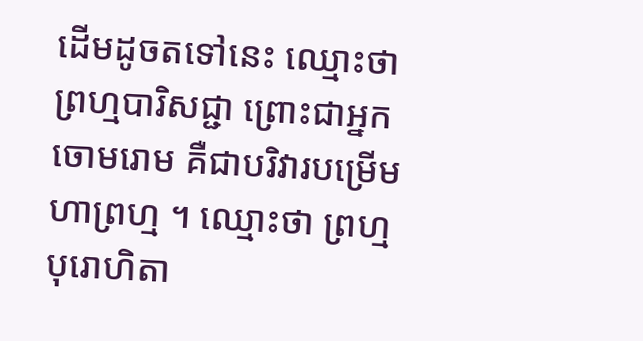ដើមដូចតទៅនេះ ឈ្មោះថា ព្រហ្មបារិសជ្ជា ព្រោះជាអ្នកចោមរោម គឺជាបរិវារបម្រើមហាព្រហ្ម ។ ឈ្មោះថា ព្រហ្មបុរោហិតា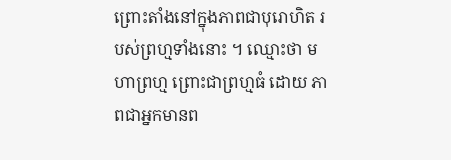ព្រោះតាំងនៅក្នុងភាពជាបុរោហិត របស់ព្រហ្មទាំងនោះ ។ ឈ្មោះថា មហាព្រហ្ម ព្រោះជាព្រហ្មធំ ដោយ ភាពជាអ្នកមានព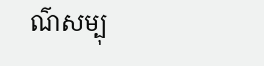ណ៌សម្បុ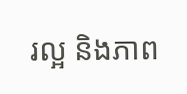រល្អ និងភាព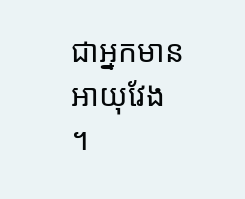ជាអ្នកមានអាយុវែង ។